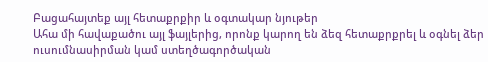Բացահայտեք այլ հետաքրքիր և օգտակար նյութեր
Ահա մի հավաքածու այլ ֆայլերից, որոնք կարող են ձեզ հետաքրքրել և օգնել ձեր ուսումնասիրման կամ ստեղծագործական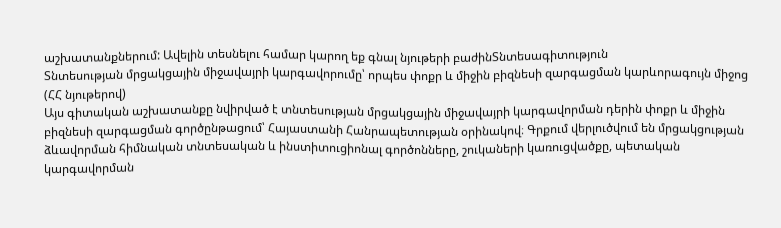աշխատանքներում: Ավելին տեսնելու համար կարող եք գնալ նյութերի բաժինՏնտեսագիտություն
Տնտեսության մրցակցային միջավայրի կարգավորումը՝ որպես փոքր և միջին բիզնեսի զարգացման կարևորագույն միջոց (ՀՀ նյութերով)
Այս գիտական աշխատանքը նվիրված է տնտեսության մրցակցային միջավայրի կարգավորման դերին փոքր և միջին բիզնեսի զարգացման գործընթացում՝ Հայաստանի Հանրապետության օրինակով։ Գրքում վերլուծվում են մրցակցության ձևավորման հիմնական տնտեսական և ինստիտուցիոնալ գործոնները, շուկաների կառուցվածքը, պետական կարգավորման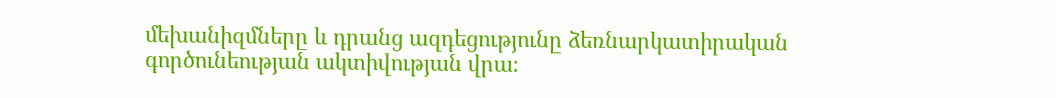մեխանիզմները և դրանց ազդեցությունը ձեռնարկատիրական գործունեության ակտիվության վրա։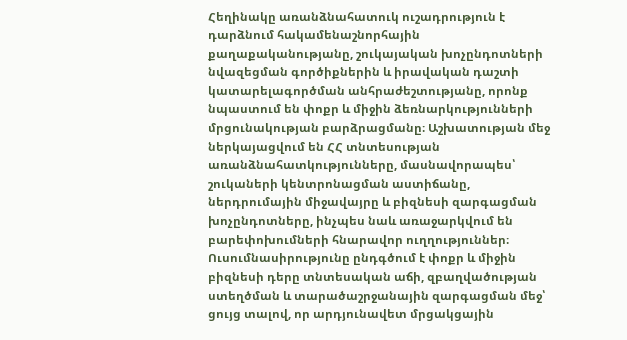Հեղինակը առանձնահատուկ ուշադրություն է դարձնում հակամենաշնորհային քաղաքականությանը, շուկայական խոչընդոտների նվազեցման գործիքներին և իրավական դաշտի կատարելագործման անհրաժեշտությանը, որոնք նպաստում են փոքր և միջին ձեռնարկությունների մրցունակության բարձրացմանը։ Աշխատության մեջ ներկայացվում են ՀՀ տնտեսության առանձնահատկությունները, մասնավորապես՝ շուկաների կենտրոնացման աստիճանը, ներդրումային միջավայրը և բիզնեսի զարգացման խոչընդոտները, ինչպես նաև առաջարկվում են բարեփոխումների հնարավոր ուղղություններ։ Ուսումնասիրությունը ընդգծում է փոքր և միջին բիզնեսի դերը տնտեսական աճի, զբաղվածության ստեղծման և տարածաշրջանային զարգացման մեջ՝ ցույց տալով, որ արդյունավետ մրցակցային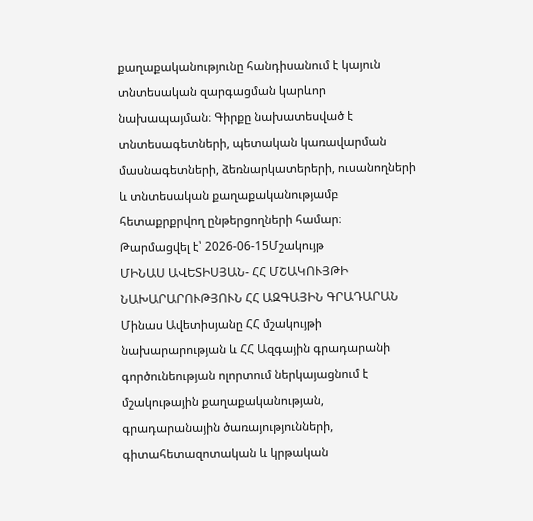քաղաքականությունը հանդիսանում է կայուն տնտեսական զարգացման կարևոր նախապայման։ Գիրքը նախատեսված է տնտեսագետների, պետական կառավարման մասնագետների, ձեռնարկատերերի, ուսանողների և տնտեսական քաղաքականությամբ հետաքրքրվող ընթերցողների համար։
Թարմացվել է՝ 2026-06-15Մշակույթ
ՄԻՆԱՍ ԱՎԵՏԻՍՅԱՆ- ՀՀ ՄՇԱԿՈՒՅԹԻ ՆԱԽԱՐԱՐՈՒԹՅՈՒՆ ՀՀ ԱԶԳԱՅԻՆ ԳՐԱԴԱՐԱՆ
Մինաս Ավետիսյանը ՀՀ մշակույթի նախարարության և ՀՀ Ազգային գրադարանի գործունեության ոլորտում ներկայացնում է մշակութային քաղաքականության, գրադարանային ծառայությունների, գիտահետազոտական և կրթական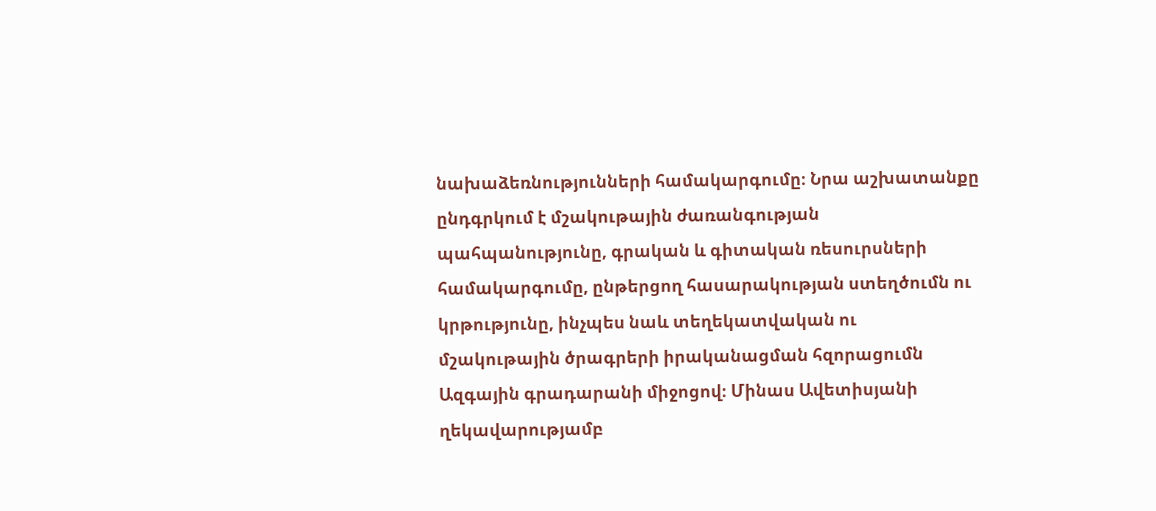նախաձեռնությունների համակարգումը։ Նրա աշխատանքը ընդգրկում է մշակութային ժառանգության պահպանությունը, գրական և գիտական ռեսուրսների համակարգումը, ընթերցող հասարակության ստեղծումն ու կրթությունը, ինչպես նաև տեղեկատվական ու մշակութային ծրագրերի իրականացման հզորացումն Ազգային գրադարանի միջոցով։ Մինաս Ավետիսյանի ղեկավարությամբ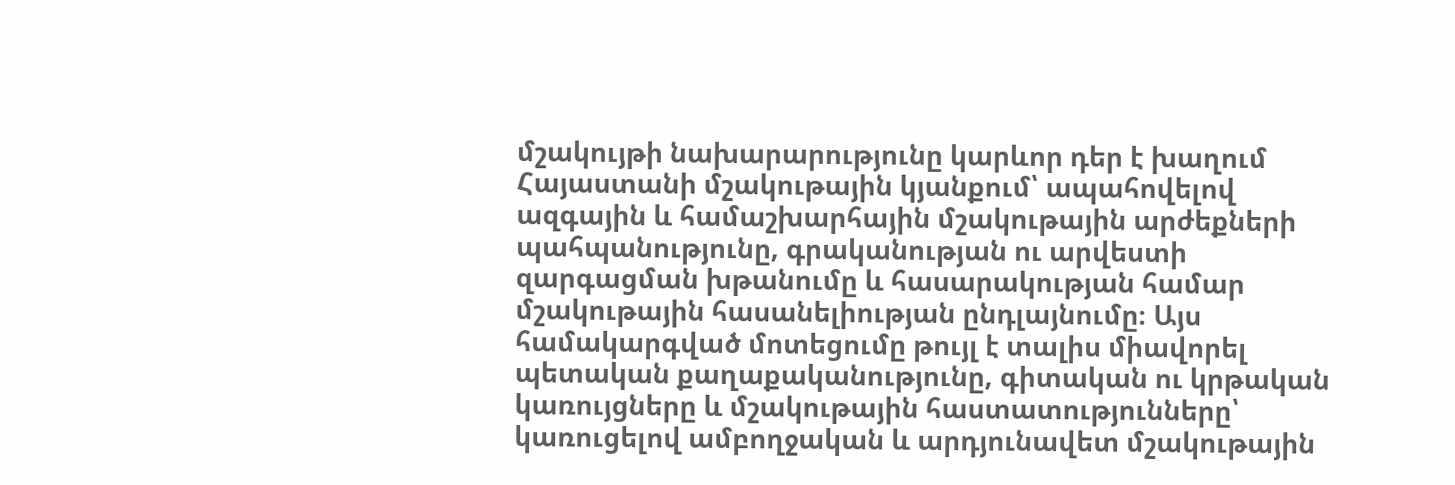մշակույթի նախարարությունը կարևոր դեր է խաղում Հայաստանի մշակութային կյանքում՝ ապահովելով ազգային և համաշխարհային մշակութային արժեքների պահպանությունը, գրականության ու արվեստի զարգացման խթանումը և հասարակության համար մշակութային հասանելիության ընդլայնումը։ Այս համակարգված մոտեցումը թույլ է տալիս միավորել պետական քաղաքականությունը, գիտական ու կրթական կառույցները և մշակութային հաստատությունները՝ կառուցելով ամբողջական և արդյունավետ մշակութային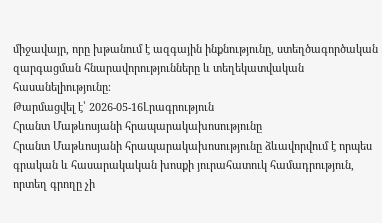միջավայր, որը խթանում է ազգային ինքնությունը, ստեղծագործական զարգացման հնարավորությունները և տեղեկատվական հասանելիությունը։
Թարմացվել է՝ 2026-05-16Լրագրություն
Հրանտ Մաթևոսյանի հրապարակախոսությունը
Հրանտ Մաթևոսյանի հրապարակախոսությունը ձևավորվում է որպես գրական և հասարակական խոսքի յուրահատուկ համադրություն, որտեղ գրողը չի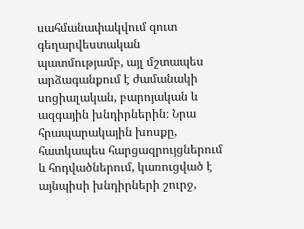սահմանափակվում զուտ գեղարվեստական պատմությամբ, այլ մշտապես արձագանքում է ժամանակի սոցիալական, բարոյական և ազգային խնդիրներին։ Նրա հրապարակային խոսքը, հատկապես հարցազրույցներում և հոդվածներում, կառուցված է այնպիսի խնդիրների շուրջ,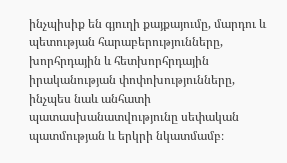ինչպիսիք են գյուղի քայքայումը, մարդու և պետության հարաբերությունները, խորհրդային և հետխորհրդային իրականության փոփոխությունները, ինչպես նաև անհատի պատասխանատվությունը սեփական պատմության և երկրի նկատմամբ։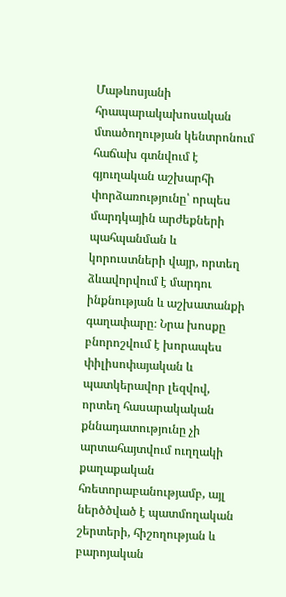Մաթևոսյանի հրապարակախոսական մտածողության կենտրոնում հաճախ գտնվում է գյուղական աշխարհի փորձառությունը՝ որպես մարդկային արժեքների պահպանման և կորուստների վայր, որտեղ ձևավորվում է մարդու ինքնության և աշխատանքի գաղափարը։ Նրա խոսքը բնորոշվում է խորապես փիլիսոփայական և պատկերավոր լեզվով, որտեղ հասարակական քննադատությունը չի արտահայտվում ուղղակի քաղաքական հռետորաբանությամբ, այլ ներծծված է պատմողական շերտերի, հիշողության և բարոյական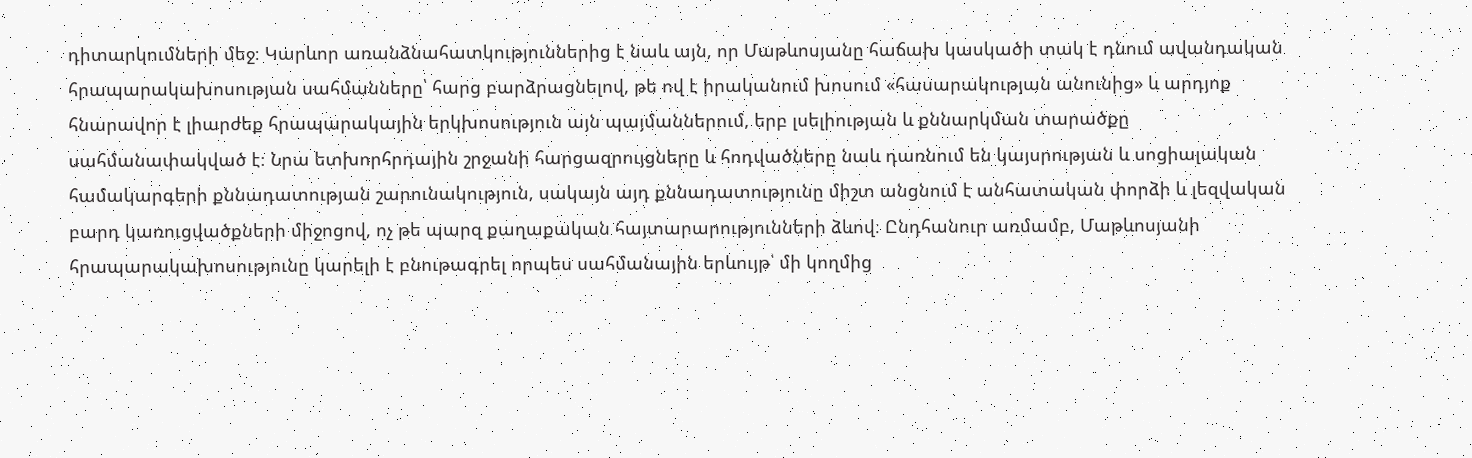դիտարկումների մեջ։ Կարևոր առանձնահատկություններից է նաև այն, որ Մաթևոսյանը հաճախ կասկածի տակ է դնում ավանդական հրապարակախոսության սահմանները՝ հարց բարձրացնելով, թե ով է իրականում խոսում «հասարակության անունից» և արդյոք հնարավոր է լիարժեք հրապարակային երկխոսություն այն պայմաններում, երբ լսելիության և քննարկման տարածքը սահմանափակված է։ Նրա ետխորհրդային շրջանի հարցազրույցները և հոդվածները նաև դառնում են կայսրության և սոցիալական համակարգերի քննադատության շարունակություն, սակայն այդ քննադատությունը միշտ անցնում է անհատական փորձի և լեզվական բարդ կառուցվածքների միջոցով, ոչ թե պարզ քաղաքական հայտարարությունների ձևով։ Ընդհանուր առմամբ, Մաթևոսյանի հրապարակախոսությունը կարելի է բնութագրել որպես սահմանային երևույթ՝ մի կողմից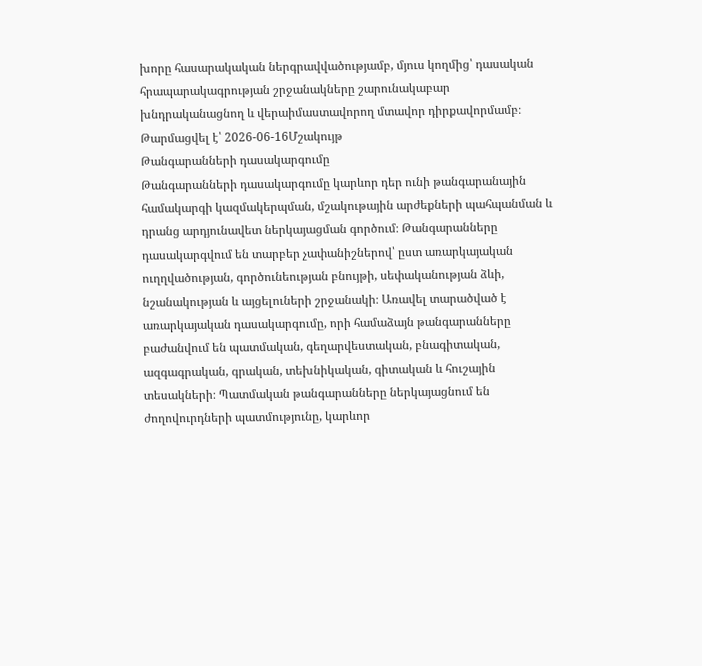խորը հասարակական ներգրավվածությամբ, մյուս կողմից՝ դասական հրապարակագրության շրջանակները շարունակաբար խնդրականացնող և վերաիմաստավորող մտավոր դիրքավորմամբ։
Թարմացվել է՝ 2026-06-16Մշակույթ
Թանգարանների դասակարգումը
Թանգարանների դասակարգումը կարևոր դեր ունի թանգարանային համակարգի կազմակերպման, մշակութային արժեքների պահպանման և դրանց արդյունավետ ներկայացման գործում։ Թանգարանները դասակարգվում են տարբեր չափանիշներով՝ ըստ առարկայական ուղղվածության, գործունեության բնույթի, սեփականության ձևի, նշանակության և այցելուների շրջանակի։ Առավել տարածված է առարկայական դասակարգումը, որի համաձայն թանգարանները բաժանվում են պատմական, գեղարվեստական, բնագիտական, ազգագրական, գրական, տեխնիկական, գիտական և հուշային տեսակների։ Պատմական թանգարանները ներկայացնում են ժողովուրդների պատմությունը, կարևոր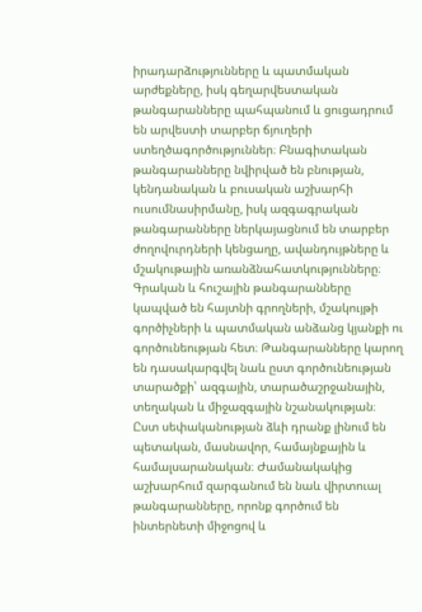իրադարձությունները և պատմական արժեքները, իսկ գեղարվեստական թանգարանները պահպանում և ցուցադրում են արվեստի տարբեր ճյուղերի ստեղծագործություններ։ Բնագիտական թանգարանները նվիրված են բնության, կենդանական և բուսական աշխարհի ուսումնասիրմանը, իսկ ազգագրական թանգարանները ներկայացնում են տարբեր ժողովուրդների կենցաղը, ավանդույթները և մշակութային առանձնահատկությունները։ Գրական և հուշային թանգարանները կապված են հայտնի գրողների, մշակույթի գործիչների և պատմական անձանց կյանքի ու գործունեության հետ։ Թանգարանները կարող են դասակարգվել նաև ըստ գործունեության տարածքի՝ ազգային, տարածաշրջանային, տեղական և միջազգային նշանակության։ Ըստ սեփականության ձևի դրանք լինում են պետական, մասնավոր, համայնքային և համալսարանական։ Ժամանակակից աշխարհում զարգանում են նաև վիրտուալ թանգարանները, որոնք գործում են ինտերնետի միջոցով և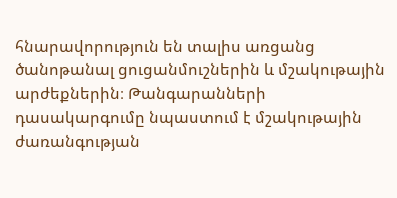հնարավորություն են տալիս առցանց ծանոթանալ ցուցանմուշներին և մշակութային արժեքներին։ Թանգարանների դասակարգումը նպաստում է մշակութային ժառանգության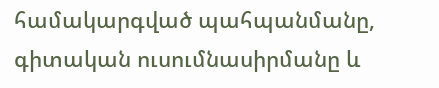համակարգված պահպանմանը, գիտական ուսումնասիրմանը և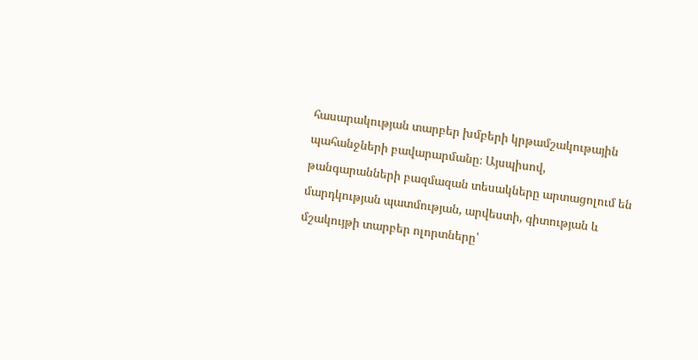հասարակության տարբեր խմբերի կրթամշակութային պահանջների բավարարմանը։ Այսպիսով, թանգարանների բազմազան տեսակները արտացոլում են մարդկության պատմության, արվեստի, գիտության և մշակույթի տարբեր ոլորտները՝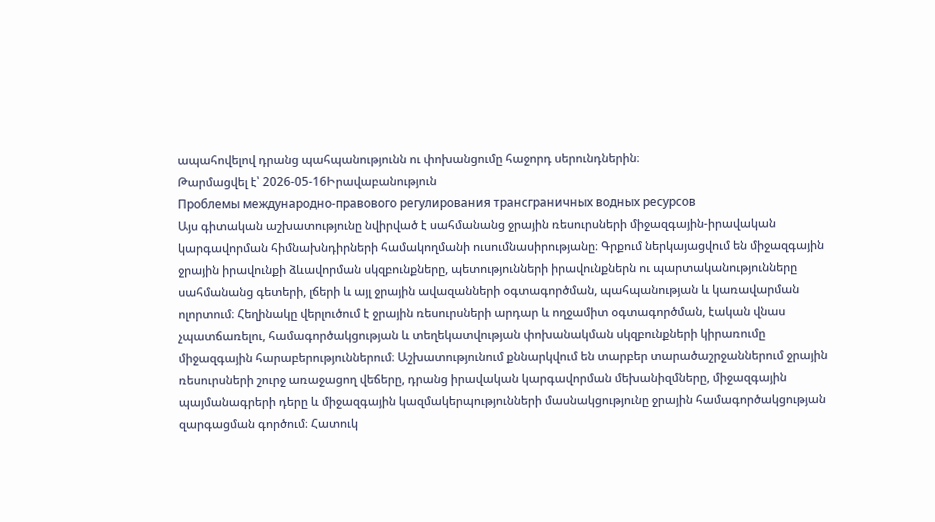ապահովելով դրանց պահպանությունն ու փոխանցումը հաջորդ սերունդներին։
Թարմացվել է՝ 2026-05-16Իրավաբանություն
Проблемы международно-правового регулирования трансграничных водных ресурсов
Այս գիտական աշխատությունը նվիրված է սահմանանց ջրային ռեսուրսների միջազգային-իրավական կարգավորման հիմնախնդիրների համակողմանի ուսումնասիրությանը։ Գրքում ներկայացվում են միջազգային ջրային իրավունքի ձևավորման սկզբունքները, պետությունների իրավունքներն ու պարտականությունները սահմանանց գետերի, լճերի և այլ ջրային ավազանների օգտագործման, պահպանության և կառավարման ոլորտում։ Հեղինակը վերլուծում է ջրային ռեսուրսների արդար և ողջամիտ օգտագործման, էական վնաս չպատճառելու, համագործակցության և տեղեկատվության փոխանակման սկզբունքների կիրառումը միջազգային հարաբերություններում։ Աշխատությունում քննարկվում են տարբեր տարածաշրջաններում ջրային ռեսուրսների շուրջ առաջացող վեճերը, դրանց իրավական կարգավորման մեխանիզմները, միջազգային պայմանագրերի դերը և միջազգային կազմակերպությունների մասնակցությունը ջրային համագործակցության զարգացման գործում։ Հատուկ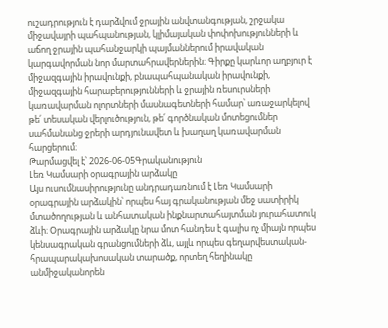ուշադրություն է դարձվում ջրային անվտանգության, շրջակա միջավայրի պահպանության, կլիմայական փոփոխությունների և աճող ջրային պահանջարկի պայմաններում իրավական կարգավորման նոր մարտահրավերներին։ Գիրքը կարևոր աղբյուր է միջազգային իրավունքի, բնապահպանական իրավունքի, միջազգային հարաբերությունների և ջրային ռեսուրսների կառավարման ոլորտների մասնագետների համար՝ առաջարկելով թե՛ տեսական վերլուծություն, թե՛ գործնական մոտեցումներ սահմանանց ջրերի արդյունավետ և խաղաղ կառավարման հարցերում։
Թարմացվել է՝ 2026-06-05Գրականություն
Լեռ Կամսարի օրագրային արձակը
Այս ուսումնասիրությունը անդրադառնում է Լեռ Կամսարի օրագրային արձակին՝ որպես հայ գրականության մեջ սատիրիկ մտածողության և անհատական ինքնարտահայտման յուրահատուկ ձևի։ Օրագրային արձակը նրա մոտ հանդես է գալիս ոչ միայն որպես կենսագրական գրանցումների ձև, այլև որպես գեղարվեստական-հրապարակախոսական տարածք, որտեղ հեղինակը անմիջականորեն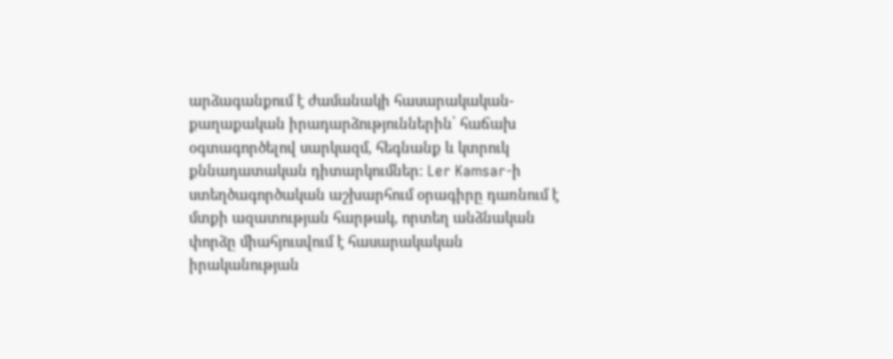արձագանքում է ժամանակի հասարակական-քաղաքական իրադարձություններին՝ հաճախ օգտագործելով սարկազմ, հեգնանք և կտրուկ քննադատական դիտարկումներ։ Ler Kamsar-ի ստեղծագործական աշխարհում օրագիրը դառնում է մտքի ազատության հարթակ, որտեղ անձնական փորձը միահյուսվում է հասարակական իրականության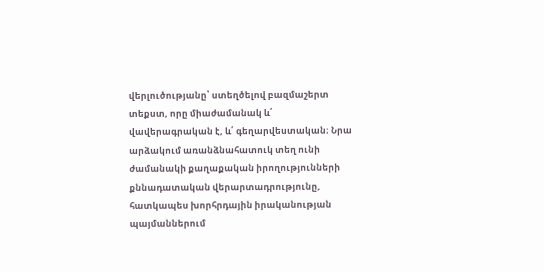վերլուծությանը՝ ստեղծելով բազմաշերտ տեքստ, որը միաժամանակ և՛ վավերագրական է, և՛ գեղարվեստական։ Նրա արձակում առանձնահատուկ տեղ ունի ժամանակի քաղաքական իրողությունների քննադատական վերարտադրությունը, հատկապես խորհրդային իրականության պայմաններում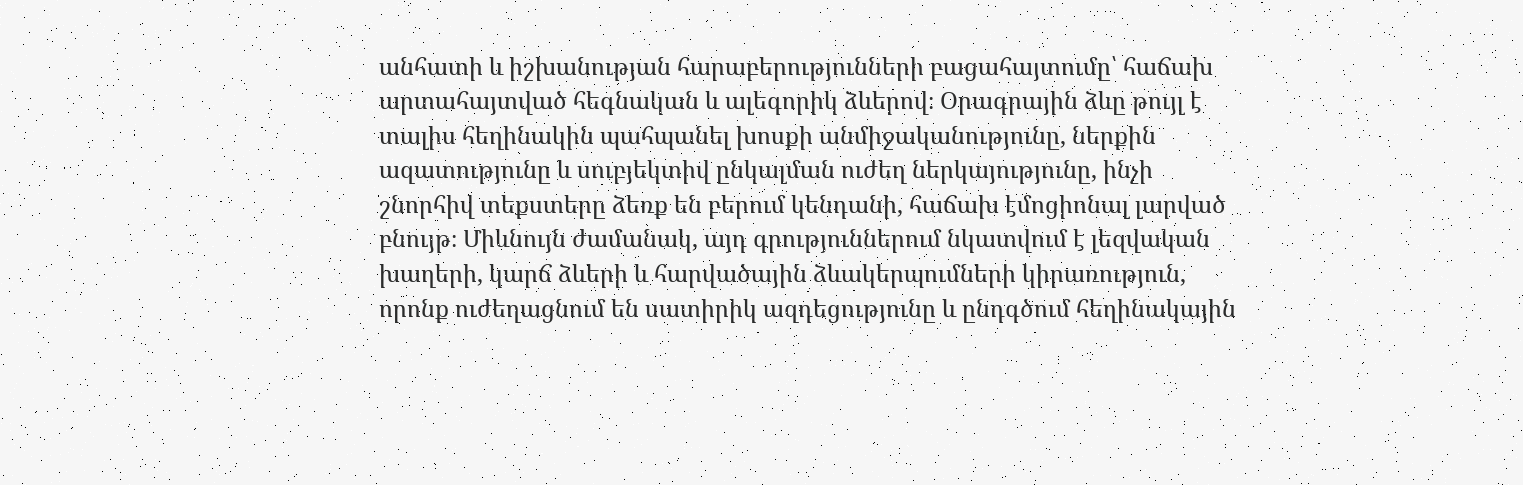անհատի և իշխանության հարաբերությունների բացահայտումը՝ հաճախ արտահայտված հեգնական և ալեգորիկ ձևերով։ Օրագրային ձևը թույլ է տալիս հեղինակին պահպանել խոսքի անմիջականությունը, ներքին ազատությունը և սուբյեկտիվ ընկալման ուժեղ ներկայությունը, ինչի շնորհիվ տեքստերը ձեռք են բերում կենդանի, հաճախ էմոցիոնալ լարված բնույթ։ Միևնույն ժամանակ, այդ գրություններում նկատվում է լեզվական խաղերի, կարճ ձևերի և հարվածային ձևակերպումների կիրառություն, որոնք ուժեղացնում են սատիրիկ ազդեցությունը և ընդգծում հեղինակային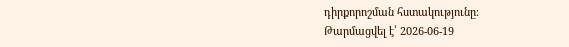դիրքորոշման հստակությունը։
Թարմացվել է՝ 2026-06-19